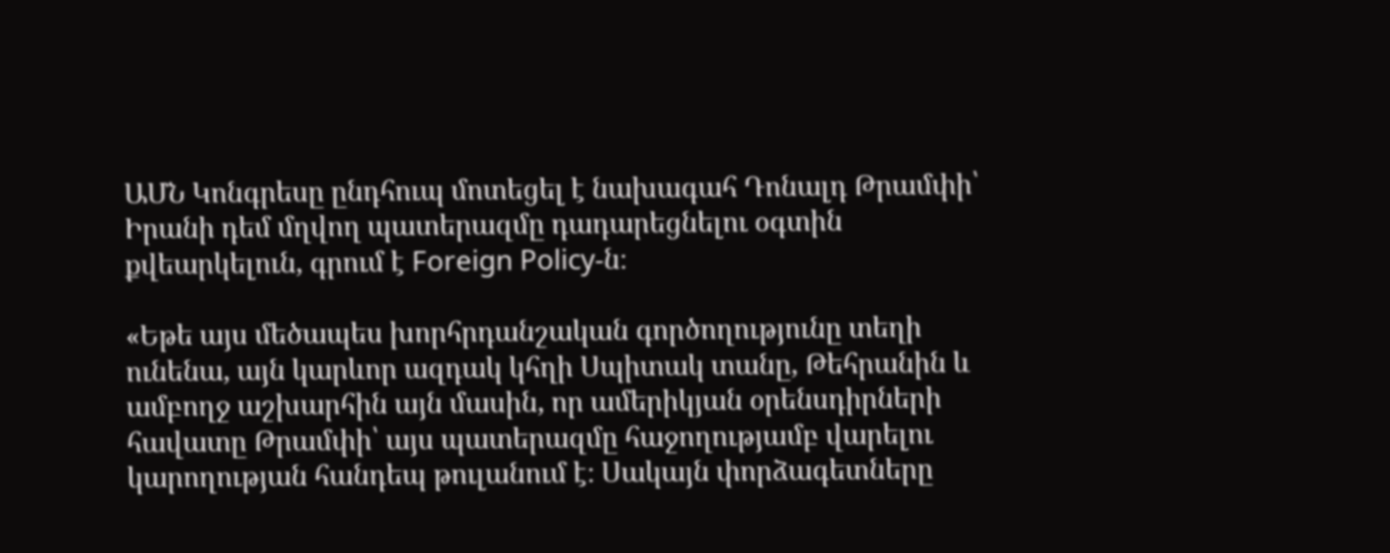ԱՄՆ Կոնգրեսը ընդհուպ մոտեցել է նախագահ Դոնալդ Թրամփի՝ Իրանի դեմ մղվող պատերազմը դադարեցնելու օգտին քվեարկելուն, գրում է Foreign Policy-ն։

«Եթե այս մեծապես խորհրդանշական գործողությունը տեղի ունենա, այն կարևոր ազդակ կհղի Սպիտակ տանը, Թեհրանին և ամբողջ աշխարհին այն մասին, որ ամերիկյան օրենսդիրների հավատը Թրամփի՝ այս պատերազմը հաջողությամբ վարելու կարողության հանդեպ թուլանում է։ Սակայն փորձագետները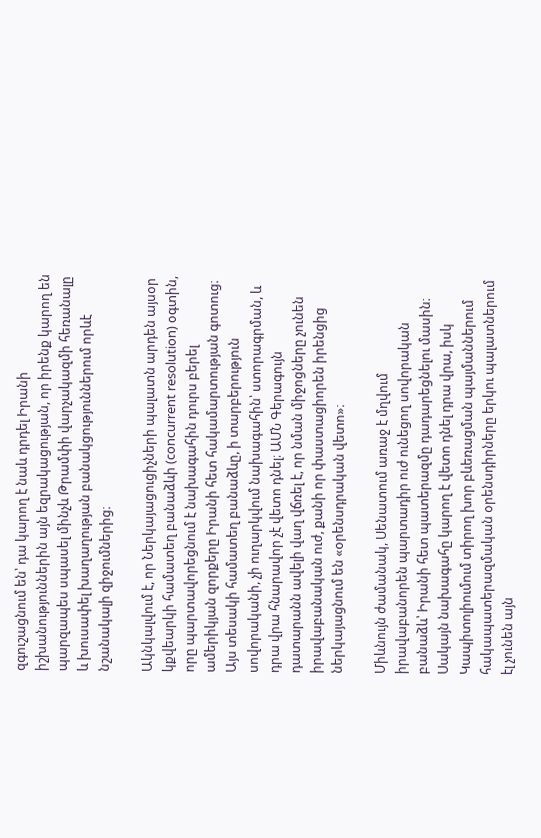զգուշացնում են՝ դա կարող է նաև դրդել Իրանի իշխանություններին այն եզրակացության, որ իրենք կարող են պարզապես սպասել մինչև Թրամփի վարչակազմի հեռանալը և խուսափել խաղաղության բանակցություններում որևէ նշանակալի զիջումներից։

Ակնկալվում է, որ Ներկայացուցիչների պալատն արդեն այսօր կքվեարկի համատեղ բանաձևի (concurrent resolution) օգտին, որը պարտավորեցնում է նախագահին դուրս բերել ամերիկյան զորքերը Իրանի հետ հակամարտության գոտուց։ Այս տեսակի համատեղ բանաձևը, ի տարբերություն սովորականի, չի ուղարկվում նախագահին՝ ստորագրման, և դրա վրա հնարավոր չէ վետո դնել։ ԱՄՆ Գերագույն դատարանն ավելի վաղ վճռել է, որ նման միջոցները չունեն իրավաբանական ուժ, քանի որ փաստացիորեն իրենցից ներկայացնում են «օրենսդրական վետո»։

Միևնույն ժամանակ, Սենատում առաջ է մղվում իրավաբանորեն պարտադիր ուժ ունեցող սովորական բանաձև՝ Իրանի հետ պատերազմը դադարեցնելու մասին։ Սակայն նախագահը կարող է վետո դնել դրա վրա, իսկ Կապիտոլիումում տիրող խոր բևեռացման պայմաններում հակապատերազմական օրենսդիրները երկու պալատներում էլ չունեն այն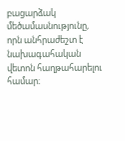բացարձակ մեծամասնությունը, որն անհրաժեշտ է նախագահական վետոն հաղթահարելու համար։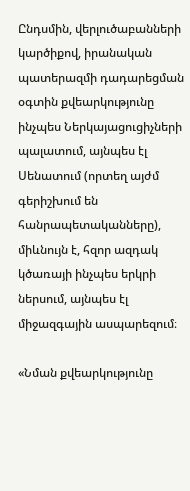Ընդսմին, վերլուծաբանների կարծիքով, իրանական պատերազմի դադարեցման օգտին քվեարկությունը ինչպես Ներկայացուցիչների պալատում, այնպես էլ Սենատում (որտեղ այժմ գերիշխում են հանրապետականները), միևնույն է, հզոր ազդակ կծառայի ինչպես երկրի ներսում, այնպես էլ միջազգային ասպարեզում։

«Նման քվեարկությունը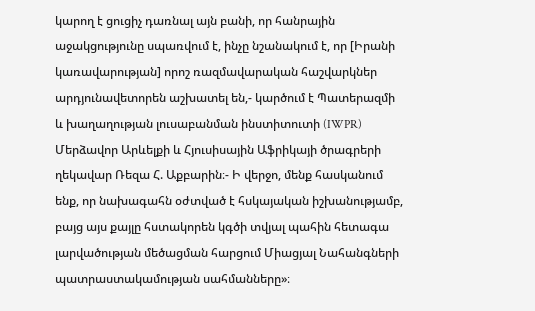կարող է ցուցիչ դառնալ այն բանի, որ հանրային աջակցությունը սպառվում է, ինչը նշանակում է, որ [Իրանի կառավարության] որոշ ռազմավարական հաշվարկներ արդյունավետորեն աշխատել են,- կարծում է Պատերազմի և խաղաղության լուսաբանման ինստիտուտի (IWPR) Մերձավոր Արևելքի և Հյուսիսային Աֆրիկայի ծրագրերի ղեկավար Ռեզա Հ. Աքբարին։- Ի վերջո, մենք հասկանում ենք, որ նախագահն օժտված է հսկայական իշխանությամբ, բայց այս քայլը հստակորեն կգծի տվյալ պահին հետագա լարվածության մեծացման հարցում Միացյալ Նահանգների պատրաստակամության սահմանները»։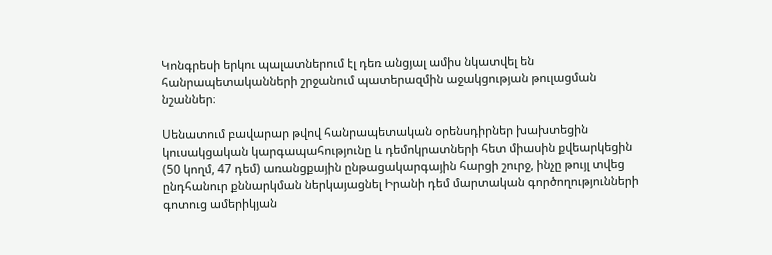Կոնգրեսի երկու պալատներում էլ դեռ անցյալ ամիս նկատվել են հանրապետականների շրջանում պատերազմին աջակցության թուլացման նշաններ։

Սենատում բավարար թվով հանրապետական օրենսդիրներ խախտեցին կուսակցական կարգապահությունը և դեմոկրատների հետ միասին քվեարկեցին (50 կողմ, 47 դեմ) առանցքային ընթացակարգային հարցի շուրջ, ինչը թույլ տվեց ընդհանուր քննարկման ներկայացնել Իրանի դեմ մարտական գործողությունների գոտուց ամերիկյան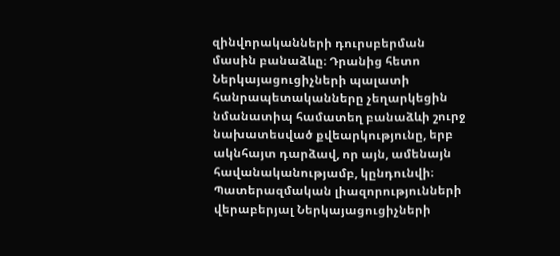զինվորականների դուրսբերման մասին բանաձևը։ Դրանից հետո Ներկայացուցիչների պալատի հանրապետականները չեղարկեցին նմանատիպ համատեղ բանաձևի շուրջ նախատեսված քվեարկությունը, երբ ակնհայտ դարձավ, որ այն, ամենայն հավանականությամբ, կընդունվի։ Պատերազմական լիազորությունների վերաբերյալ Ներկայացուցիչների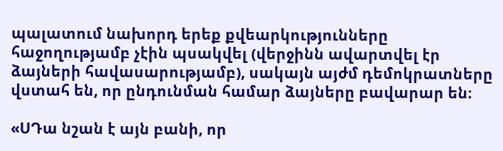պալատում նախորդ երեք քվեարկությունները հաջողությամբ չէին պսակվել (վերջինն ավարտվել էր ձայների հավասարությամբ), սակայն այժմ դեմոկրատները վստահ են, որ ընդունման համար ձայները բավարար են։

«ՍԴա նշան է այն բանի, որ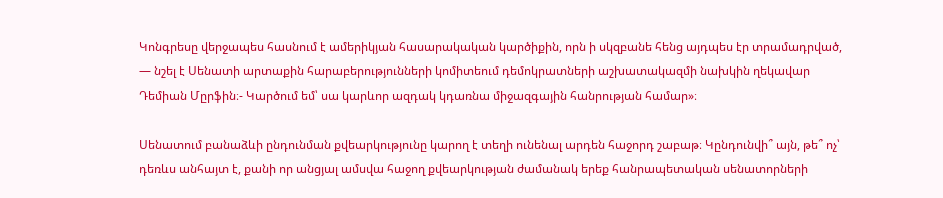Կոնգրեսը վերջապես հասնում է ամերիկյան հասարակական կարծիքին, որն ի սկզբանե հենց այդպես էր տրամադրված, — նշել է Սենատի արտաքին հարաբերությունների կոմիտեում դեմոկրատների աշխատակազմի նախկին ղեկավար Դեմիան Մըրֆին։- Կարծում եմ՝ սա կարևոր ազդակ կդառնա միջազգային հանրության համար»։

Սենատում բանաձևի ընդունման քվեարկությունը կարող է տեղի ունենալ արդեն հաջորդ շաբաթ։ Կընդունվի՞ այն, թե՞ ոչ՝ դեռևս անհայտ է, քանի որ անցյալ ամսվա հաջող քվեարկության ժամանակ երեք հանրապետական սենատորների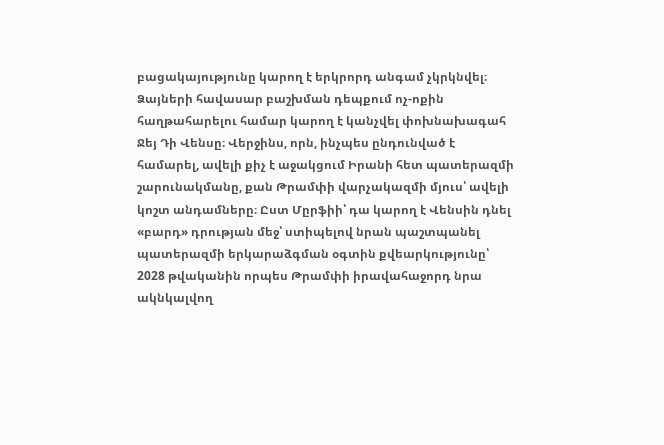բացակայությունը կարող է երկրորդ անգամ չկրկնվել։ Ձայների հավասար բաշխման դեպքում ոչ-ոքին հաղթահարելու համար կարող է կանչվել փոխնախագահ Ջեյ Դի Վենսը։ Վերջինս, որն, ինչպես ընդունված է համարել, ավելի քիչ է աջակցում Իրանի հետ պատերազմի շարունակմանը, քան Թրամփի վարչակազմի մյուս՝ ավելի կոշտ անդամները։ Ըստ Մըրֆիի՝ դա կարող է Վենսին դնել «բարդ» դրության մեջ՝ ստիպելով նրան պաշտպանել պատերազմի երկարաձգման օգտին քվեարկությունը՝ 2028 թվականին որպես Թրամփի իրավահաջորդ նրա ակնկալվող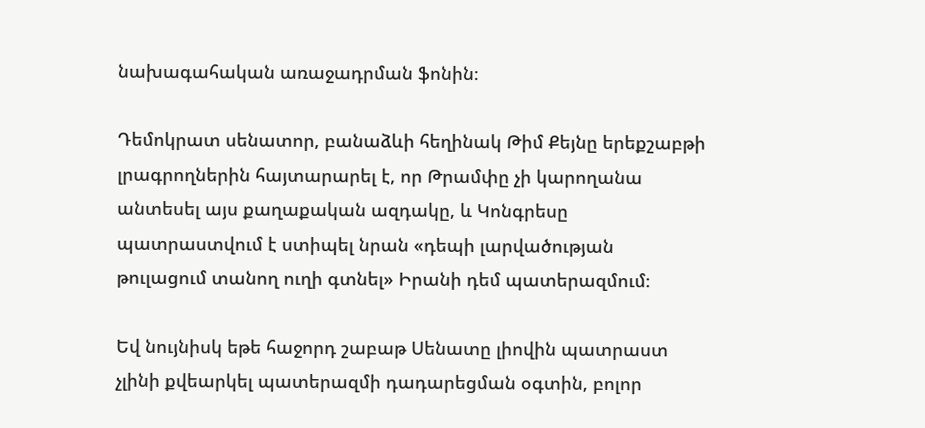նախագահական առաջադրման ֆոնին։

Դեմոկրատ սենատոր, բանաձևի հեղինակ Թիմ Քեյնը երեքշաբթի լրագրողներին հայտարարել է, որ Թրամփը չի կարողանա անտեսել այս քաղաքական ազդակը, և Կոնգրեսը պատրաստվում է ստիպել նրան «դեպի լարվածության թուլացում տանող ուղի գտնել» Իրանի դեմ պատերազմում։

Եվ նույնիսկ եթե հաջորդ շաբաթ Սենատը լիովին պատրաստ չլինի քվեարկել պատերազմի դադարեցման օգտին, բոլոր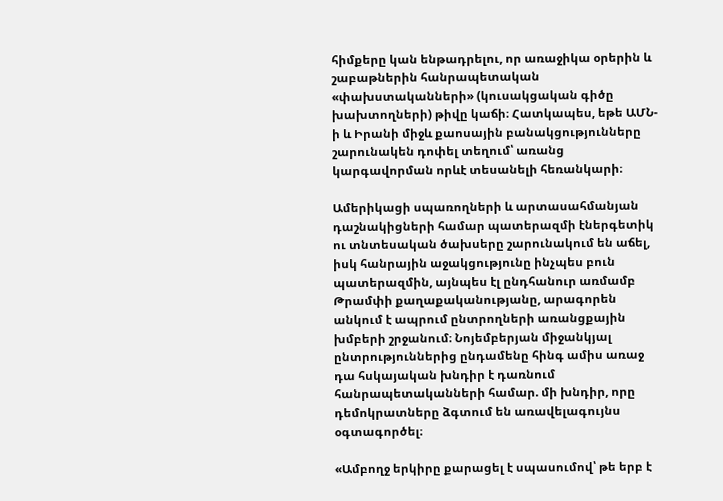հիմքերը կան ենթադրելու, որ առաջիկա օրերին և շաբաթներին հանրապետական «փախստականների» (կուսակցական գիծը խախտողների) թիվը կաճի։ Հատկապես, եթե ԱՄՆ-ի և Իրանի միջև քաոսային բանակցությունները շարունակեն դոփել տեղում՝ առանց կարգավորման որևէ տեսանելի հեռանկարի։

Ամերիկացի սպառողների և արտասահմանյան դաշնակիցների համար պատերազմի էներգետիկ ու տնտեսական ծախսերը շարունակում են աճել, իսկ հանրային աջակցությունը ինչպես բուն պատերազմին, այնպես էլ ընդհանուր առմամբ Թրամփի քաղաքականությանը, արագորեն անկում է ապրում ընտրողների առանցքային խմբերի շրջանում։ Նոյեմբերյան միջանկյալ ընտրություններից ընդամենը հինգ ամիս առաջ դա հսկայական խնդիր է դառնում հանրապետականների համար. մի խնդիր, որը դեմոկրատները ձգտում են առավելագույնս օգտագործել։

«Ամբողջ երկիրը քարացել է սպասումով՝ թե երբ է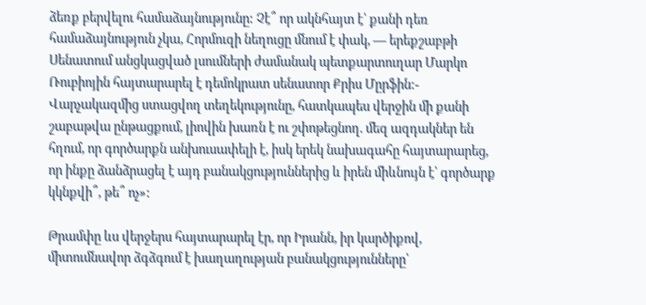ձեռք բերվելու համաձայնությունը: Չէ՞ որ ակնհայտ է՝ քանի դեռ համաձայնություն չկա, Հորմուզի նեղուցը մնում է փակ, — երեքշաբթի Սենատում անցկացված լսումների ժամանակ պետքարտուղար Մարկո Ռուբիոյին հայտարարել է դեմոկրատ սենատոր Քրիս Մըրֆին:- Վարչակազմից ստացվող տեղեկությունը, հատկապես վերջին մի քանի շաբաթվա ընթացքում, լիովին խառն է ու շփոթեցնող. մեզ ազդակներ են հղում, որ գործարքն անխուսափելի է, իսկ երեկ նախագահը հայտարարեց, որ ինքը ձանձրացել է այդ բանակցություններից և իրեն միևնույն է՝ գործարք կկնքվի՞, թե՞ ոչ»:

Թրամփը ևս վերջերս հայտարարել էր, որ Իրանն, իր կարծիքով, միտումնավոր ձգձգում է խաղաղության բանակցությունները՝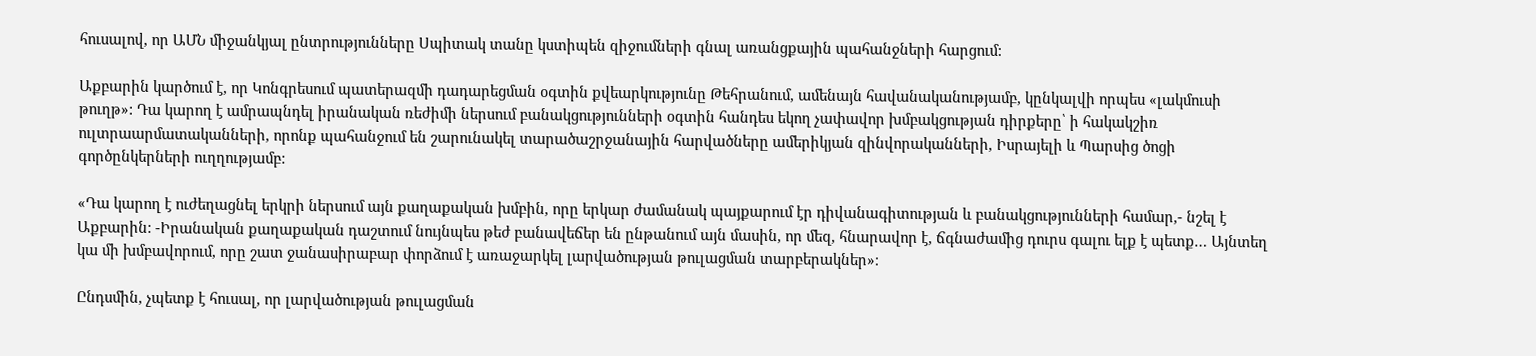հուսալով, որ ԱՄՆ միջանկյալ ընտրությունները Սպիտակ տանը կստիպեն զիջումների գնալ առանցքային պահանջների հարցում:

Աքբարին կարծում է, որ Կոնգրեսում պատերազմի դադարեցման օգտին քվեարկությունը Թեհրանում, ամենայն հավանականությամբ, կընկալվի որպես «լակմուսի թուղթ»: Դա կարող է ամրապնդել իրանական ռեժիմի ներսում բանակցությունների օգտին հանդես եկող չափավոր խմբակցության դիրքերը՝ ի հակակշիռ ուլտրաարմատականների, որոնք պահանջում են շարունակել տարածաշրջանային հարվածները ամերիկյան զինվորականների, Իսրայելի և Պարսից ծոցի գործընկերների ուղղությամբ:

«Դա կարող է ուժեղացնել երկրի ներսում այն քաղաքական խմբին, որը երկար ժամանակ պայքարում էր դիվանագիտության և բանակցությունների համար,- նշել է Աքբարին: -Իրանական քաղաքական դաշտում նույնպես թեժ բանավեճեր են ընթանում այն մասին, որ մեզ, հնարավոր է, ճգնաժամից դուրս գալու ելք է պետք… Այնտեղ կա մի խմբավորում, որը շատ ջանասիրաբար փորձում է առաջարկել լարվածության թուլացման տարբերակներ»։

Ընդսմին, չպետք է հուսալ, որ լարվածության թուլացման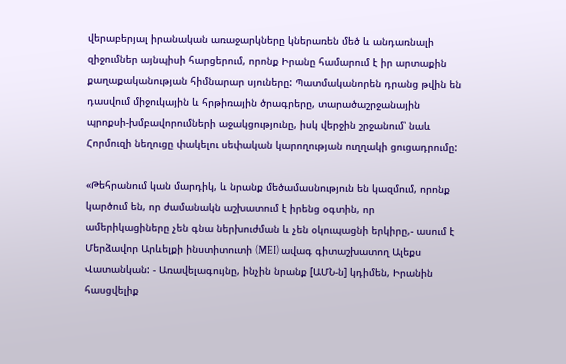վերաբերյալ իրանական առաջարկները կներառեն մեծ և անդառնալի զիջումներ այնպիսի հարցերում, որոնք Իրանը համարում է իր արտաքին քաղաքականության հիմնարար սյուները: Պատմականորեն դրանց թվին են դասվում միջուկային և հրթիռային ծրագրերը, տարածաշրջանային պրոքսի-խմբավորումների աջակցությունը, իսկ վերջին շրջանում՝ նաև Հորմուզի նեղուցը փակելու սեփական կարողության ուղղակի ցուցադրումը:

«Թեհրանում կան մարդիկ, և նրանք մեծամասնություն են կազմում, որոնք կարծում են, որ ժամանակն աշխատում է իրենց օգտին, որ ամերիկացիները չեն գնա ներխուժման և չեն օկուպացնի երկիրը,- ասում է Մերձավոր Արևելքի ինստիտուտի (MEI) ավագ գիտաշխատող Ալեքս Վատանկան: - Առավելագույնը, ինչին նրանք [ԱՄՆ-ն] կդիմեն, Իրանին հասցվելիք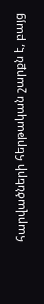հարվածների հերթական շարքն է, բայց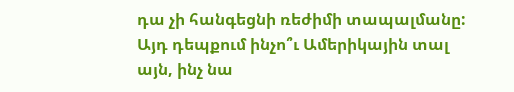դա չի հանգեցնի ռեժիմի տապալմանը: Այդ դեպքում ինչո՞ւ Ամերիկային տալ այն, ինչ նա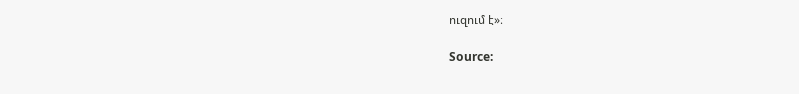ուզում է»։

Source: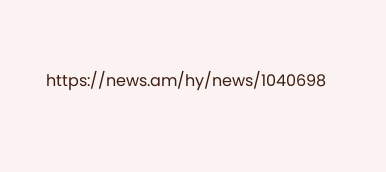https://news.am/hy/news/1040698